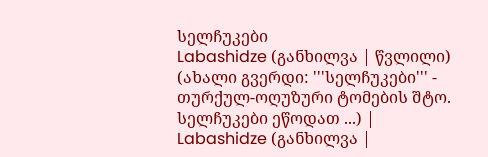სელჩუკები
Labashidze (განხილვა | წვლილი) (ახალი გვერდი: '''სელჩუკები''' - თურქულ-ოღუზური ტომების შტო. სელჩუკები ეწოდათ ...) |
Labashidze (განხილვა |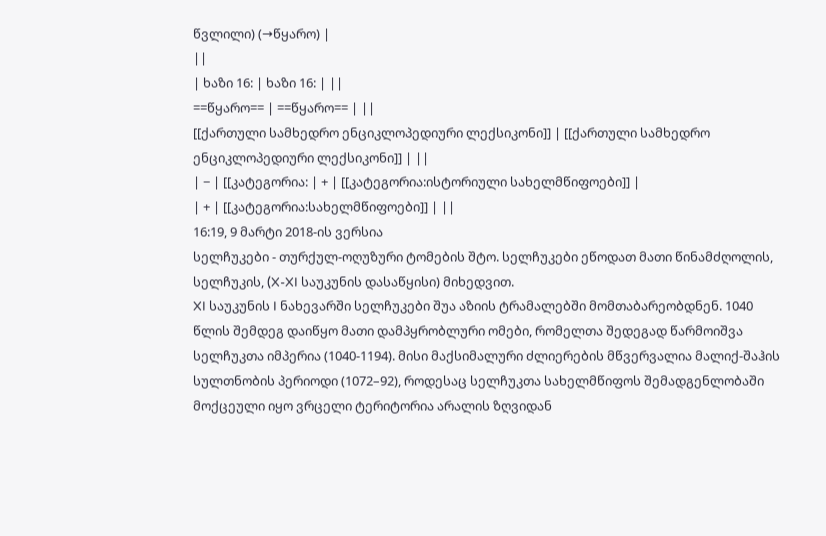წვლილი) (→წყარო) |
||
| ხაზი 16: | ხაზი 16: | ||
==წყარო== | ==წყარო== | ||
[[ქართული სამხედრო ენციკლოპედიური ლექსიკონი]] | [[ქართული სამხედრო ენციკლოპედიური ლექსიკონი]] | ||
| − | [[კატეგორია: | + | [[კატეგორია:ისტორიული სახელმწიფოები]] |
| + | [[კატეგორია:სახელმწიფოები]] | ||
16:19, 9 მარტი 2018-ის ვერსია
სელჩუკები - თურქულ-ოღუზური ტომების შტო. სელჩუკები ეწოდათ მათი წინამძღოლის, სელჩუკის, (X-XI საუკუნის დასაწყისი) მიხედვით.
XI საუკუნის I ნახევარში სელჩუკები შუა აზიის ტრამალებში მომთაბარეობდნენ. 1040 წლის შემდეგ დაიწყო მათი დამპყრობლური ომები, რომელთა შედეგად წარმოიშვა სელჩუკთა იმპერია (1040-1194). მისი მაქსიმალური ძლიერების მწვერვალია მალიქ-შაჰის სულთნობის პერიოდი (1072–92), როდესაც სელჩუკთა სახელმწიფოს შემადგენლობაში მოქცეული იყო ვრცელი ტერიტორია არალის ზღვიდან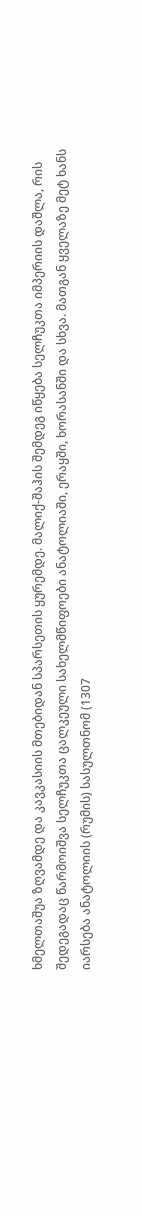ხმელთაშუა ზღვამდე და კავკასიის მთებიდან სპარსეთის ყურემდე. მალიქ-შაჰის შემდეგ იწყება სელჩუკთა იმპერიის დაშლა, რის შედეგადაც წარმოიშვა სელჩუკთა ცალკეული სახელმწიფოები ანატოლიაში, ერაყში, ხორასანში და სხვა. მათგან ყველაზე მეტ ხანს იარსება ანატოლიის (რუმის) სასულთნომ (1307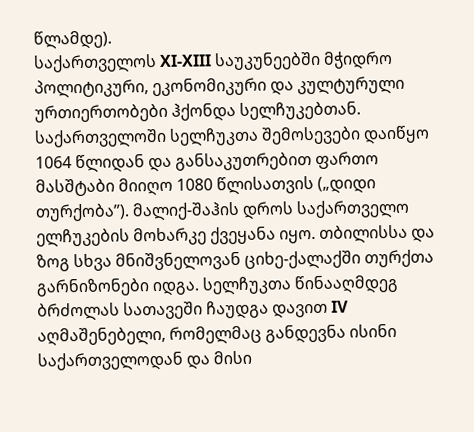წლამდე).
საქართველოს XI-XIII საუკუნეებში მჭიდრო პოლიტიკური, ეკონომიკური და კულტურული ურთიერთობები ჰქონდა სელჩუკებთან. საქართველოში სელჩუკთა შემოსევები დაიწყო 1064 წლიდან და განსაკუთრებით ფართო მასშტაბი მიიღო 1080 წლისათვის („დიდი თურქობა”). მალიქ-შაჰის დროს საქართველო ელჩუკების მოხარკე ქვეყანა იყო. თბილისსა და ზოგ სხვა მნიშვნელოვან ციხე-ქალაქში თურქთა გარნიზონები იდგა. სელჩუკთა წინააღმდეგ ბრძოლას სათავეში ჩაუდგა დავით IV აღმაშენებელი, რომელმაც განდევნა ისინი საქართველოდან და მისი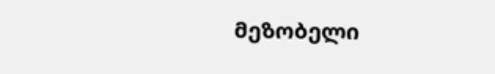მეზობელი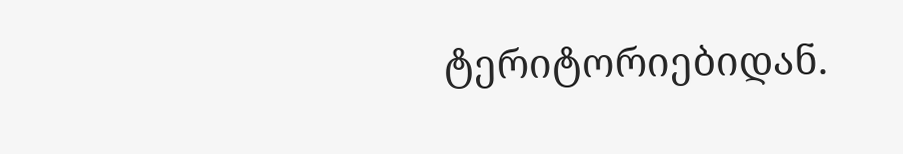ტერიტორიებიდან.